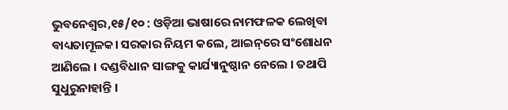ଭୁବନେଶ୍ୱର,୧୫/୧୦ : ଓଡ଼ିଆ ଭାଷାରେ ନାମଫଳକ ଲେଖିବା ବାଧ୍ୟତାମୂଳକ। ସରକାର ନିୟମ କଲେ, ଆଇନ୍‌ରେ ସଂଶୋଧନ ଆଣିଲେ । ଦଣ୍ଡବିଧାନ ସାଙ୍ଗକୁ କାର୍ଯ୍ୟାନୁଷ୍ଠାନ ନେଲେ । ତଥାପି ସୁଧୁରୁନାହାନ୍ତି ।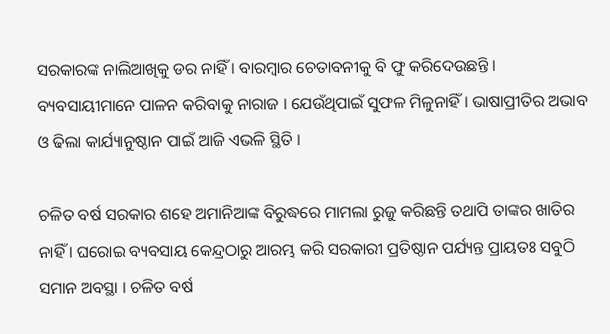ସରକାରଙ୍କ ନାଲିଆଖିକୁ ଡର ନାହିଁ । ବାରମ୍ବାର ଚେତାବନୀକୁ ବି ଫୁ କରିଦେଉଛନ୍ତି । ବ୍ୟବସାୟୀମାନେ ପାଳନ କରିବାକୁ ନାରାଜ । ଯେଉଁଥିପାଇଁ ସୁଫଳ ମିଳୁନାହିଁ । ଭାଷାପ୍ରୀତିର ଅଭାବ ଓ ଢିଲା କାର୍ଯ୍ୟାନୁଷ୍ଠାନ ପାଇଁ ଆଜି ଏଭଳି ସ୍ଥିତି ।

ଚଳିତ ବର୍ଷ ସରକାର ଶହେ ଅମାନିଆଙ୍କ ବିରୁଦ୍ଧରେ ମାମଲା ରୁଜୁ କରିଛନ୍ତି ତଥାପି ତାଙ୍କର ଖାତିର ନାହିଁ । ଘରୋଇ ବ୍ୟବସାୟ କେନ୍ଦ୍ରଠାରୁ ଆରମ୍ଭ କରି ସରକାରୀ ପ୍ରତିଷ୍ଠାନ ପର୍ଯ୍ୟନ୍ତ ପ୍ରାୟତଃ ସବୁଠି ସମାନ ଅବସ୍ଥା । ଚଳିତ ବର୍ଷ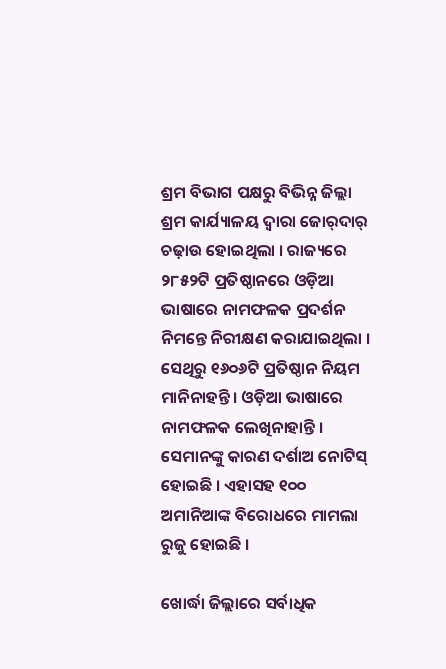ଶ୍ରମ ବିଭାଗ ପକ୍ଷରୁ ବିଭିନ୍ନ ଜିଲ୍ଲା ଶ୍ରମ କାର୍ଯ୍ୟାଳୟ ଦ୍ୱାରା ଜୋର୍‌ଦାର୍‌ ଚଢ଼ାଉ ହୋଇଥିଲା । ରାଜ୍ୟରେ ୨୮୫୨ଟି ପ୍ରତିଷ୍ଠାନରେ ଓଡ଼ିଆ ଭାଷାରେ ନାମଫଳକ ପ୍ରଦର୍ଶନ ନିମନ୍ତେ ନିରୀକ୍ଷଣ କରାଯାଇଥିଲା । ସେଥିରୁ ୧୬୦୬ଟି ପ୍ରତିଷ୍ଠାନ ନିୟମ ମାନିନାହନ୍ତି । ଓଡ଼ିଆ ଭାଷାରେ ନାମଫଳକ ଲେଖିନାହାନ୍ତି । ସେମାନଙ୍କୁ କାରଣ ଦର୍ଶାଅ ନୋଟିସ୍‌ ହୋଇଛି । ଏହାସହ ୧୦୦ ଅମାନିଆଙ୍କ ବିରୋଧରେ ମାମଲା ରୁଜୁ ହୋଇଛି ।

ଖୋର୍ଦ୍ଧା ଜିଲ୍ଲାରେ ସର୍ବାଧିକ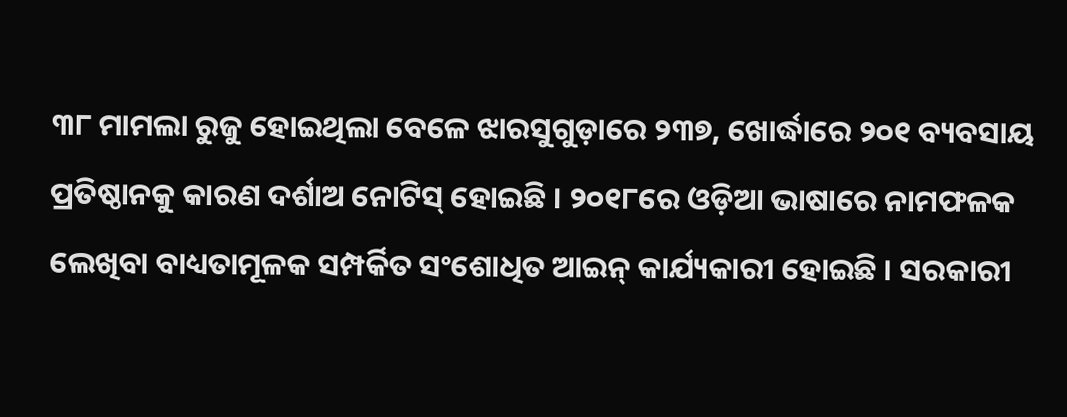୩୮ ମାମଲା ରୁଜୁ ହୋଇଥିଲା ବେଳେ ଝାରସୁଗୁଡ଼ାରେ ୨୩୭, ଖୋର୍ଦ୍ଧାରେ ୨୦୧ ବ୍ୟବସାୟ ପ୍ରତିଷ୍ଠାନକୁ କାରଣ ଦର୍ଶାଅ ନୋଟିସ୍‌ ହୋଇଛି । ୨୦୧୮ରେ ଓଡ଼ିଆ ଭାଷାରେ ନାମଫଳକ ଲେଖିବା ବାଧ୍ୟତାମୂଳକ ସମ୍ପର୍କିତ ସଂଶୋଧିତ ଆଇନ୍‌ କାର୍ଯ୍ୟକାରୀ ହୋଇଛି । ସରକାରୀ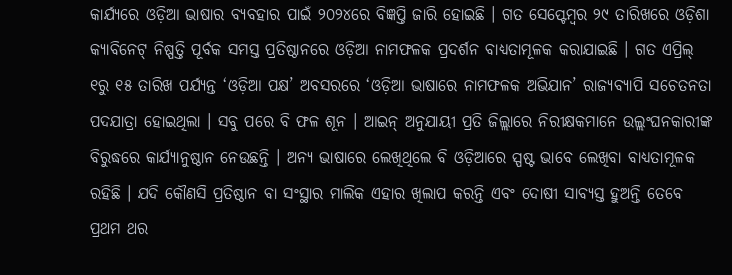କାର୍ଯ୍ୟରେ ଓଡ଼ିଆ ଭାଷାର ବ୍ୟବହାର ପାଇଁ ୨୦୨୪ରେ ବିଜ୍ଞପ୍ତି ଜାରି ହୋଇଛି । ଗତ ସେପ୍ଟେମ୍ବର ୨୯ ତାରିଖରେ ଓଡ଼ିଶା କ୍ୟାବିନେଟ୍‌ ନିଷ୍ପତ୍ତି ପୂର୍ବକ ସମସ୍ତ ପ୍ରତିଷ୍ଠାନରେ ଓଡ଼ିଆ ନାମଫଳକ ପ୍ରଦର୍ଶନ ବାଧ୍ୟତାମୂଳକ କରାଯାଇଛି । ଗତ ଏପ୍ରିଲ୍‌ ୧ରୁ ୧୫ ତାରିଖ ପର୍ଯ୍ୟନ୍ତ ‘ଓଡ଼ିଆ ପକ୍ଷ’ ଅବସରରେ ‘ଓଡ଼ିଆ ଭାଷାରେ ନାମଫଳକ ଅଭିଯାନ’ ରାଜ୍ୟବ୍ୟାପି ସଚେତନତା ପଦଯାତ୍ରା ହୋଇଥିଲା । ସବୁ ପରେ ବି ଫଳ ଶୂନ । ଆଇନ୍‌ ଅନୁଯାୟୀ ପ୍ରତି ଜିଲ୍ଲାରେ ନିରୀକ୍ଷକମାନେ ଉଲ୍ଲଂଘନକାରୀଙ୍କ ବିରୁଦ୍ଧରେ କାର୍ଯ୍ୟାନୁଷ୍ଠାନ ନେଉଛନ୍ତି । ଅନ୍ୟ ଭାଷାରେ ଲେଖିଥିଲେ ବି ଓଡ଼ିଆରେ ସ୍ପଷ୍ଟ ଭାବେ ଲେଖିବା ବାଧ୍ୟତାମୂଳକ ରହିଛି । ଯଦି କୌଣସି ପ୍ରତିଷ୍ଠାନ ବା ସଂସ୍ଥାର ମାଲିକ ଏହାର ଖିଲାପ କରନ୍ତି ଏବଂ ଦୋଷୀ ସାବ୍ୟସ୍ତ ହୁଅନ୍ତି ତେବେ ପ୍ରଥମ ଥର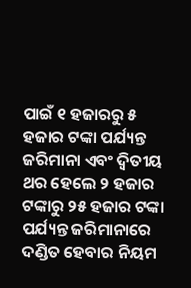ପାଇଁ ୧ ହଜାରରୁ ୫ ହଜାର ଟଙ୍କା ପର୍ଯ୍ୟନ୍ତ ଜରିମାନା ଏବଂ ଦ୍ୱିତୀୟ ଥର ହେଲେ ୨ ହଜାର ଟଙ୍କାରୁ ୨୫ ହଜାର ଟଙ୍କା ପର୍ଯ୍ୟନ୍ତ ଜରିମାନାରେ ଦଣ୍ଡିତ ହେବାର ନିୟମ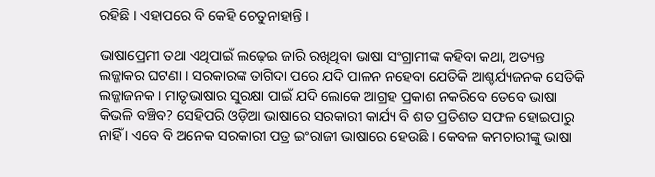ରହିଛି । ଏହାପରେ ବି କେହି ଚେତୁନାହାନ୍ତି ।

ଭାଷାପ୍ରେମୀ ତଥା ଏଥିପାଇଁ ଲଢ଼େଇ ଜାରି ରଖିଥିବା ଭାଷା ସଂଗ୍ରାମୀଙ୍କ କହିବା କଥା, ଅତ୍ୟନ୍ତ ଲଜ୍ଜାକର ଘଟଣା । ସରକାରଙ୍କ ତାଗିଦା ପରେ ଯଦି ପାଳନ ନହେବା ଯେତିକି ଆଶ୍ଚର୍ଯ୍ୟଜନକ ସେତିକି ଲଜ୍ଜାଜନକ । ମାତୃଭାଷାର ସୁରକ୍ଷା ପାଇଁ ଯଦି ଲୋକେ ଆଗ୍ରହ ପ୍ରକାଶ ନକରିବେ ତେବେ ଭାଷା କିଭଳି ବଞ୍ଚିବ? ସେହିପରି ଓଡ଼ିଆ ଭାଷାରେ ସରକାରୀ କାର୍ଯ୍ୟ ବି ଶତ ପ୍ରତିଶତ ସଫଳ ହୋଇପାରୁ ନାହିଁ । ଏବେ ବି ଅନେକ ସରକାରୀ ପତ୍ର ଇଂରାଜୀ ଭାଷାରେ ହେଉଛି । କେବଳ କମଚାରୀଙ୍କୁ ଭାଷା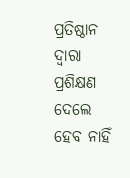ପ୍ରତିଷ୍ଠାନ ଦ୍ୱାରା ପ୍ରଶିକ୍ଷଣ ଦେଲେ ହେବ ନାହିଁ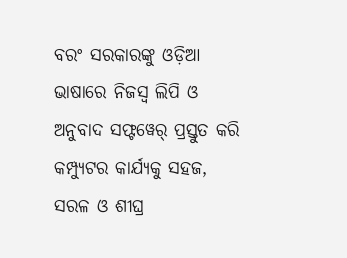ବରଂ ସରକାରଙ୍କୁ ଓଡ଼ିଆ ଭାଷାରେ ନିଜସ୍ୱ ଲିପି ଓ ଅନୁବାଦ ସଫ୍ଟୱେର୍‌ ପ୍ରସ୍ତୁତ କରି କମ୍ପ୍ୟୁଟର କାର୍ଯ୍ୟକୁ ସହଜ, ସରଳ ଓ ଶୀଘ୍ର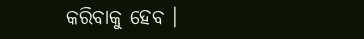କରିବାକୁ ହେବ ।